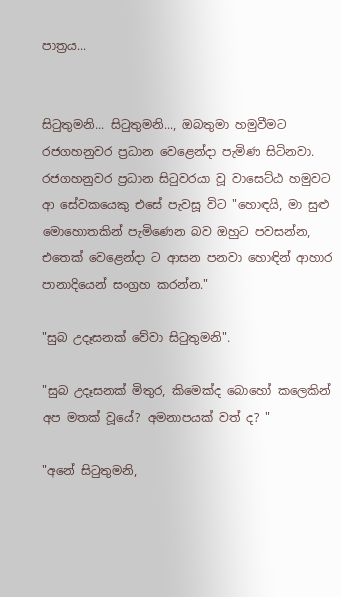පාත්‍රය...


සිටුතුමනි... සිටුතුමනි..., ඔබතුමා හමුවීමට රජගහනුවර ප්‍රධාන වෙළෙන්දා පැමිණ සිටිනවා. රජගහනුවර ප්‍රධාන සිටුවරයා වූ වාසෙට්ඨ හමුවට ආ සේවකයෙකු එසේ පැවසූ විට "හොඳයි, මා සුළු මොහොතකින් පැමිණෙන බව ඔහුට පවසන්න, එතෙක් වෙළෙන්දා ට ආසන පනවා හොඳින් ආහාර පානාදියෙන් සංග්‍රහ කරන්න."

"සුබ උදෑසනක් වේවා සිටුතුමනි".

"සුබ උදෑසනක් මිතුර, කිමෙක්ද බොහෝ කලෙකින් අප මතක් වූයේ? අමනාපයක් වත් ද? "

"අනේ සිටුතුමනි,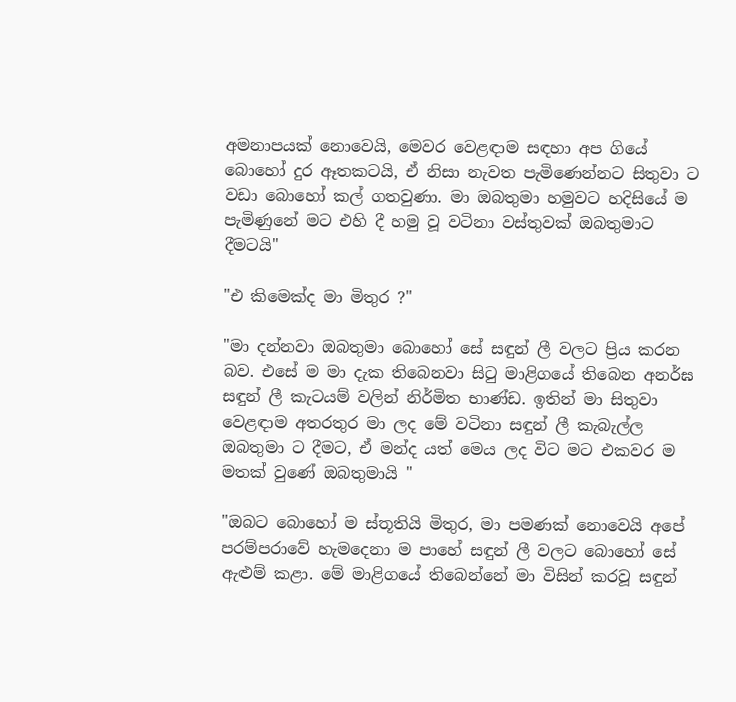අමනාපයක් නොවෙයි, මෙවර වෙළඳාම සඳහා අප ගියේ බොහෝ දුර ඈතකටයි, ඒ නිසා නැවත පැමිණෙන්නට සිතුවා ට වඩා බොහෝ කල් ගතවුණා. මා ඔබතුමා හමුවට හදිසියේ ම පැමිණුනේ මට එහි දී හමු වූ වටිනා වස්තුවක් ඔබතුමාට දීමටයි"

"එ කිමෙක්ද මා මිතුර ?"

"මා දන්නවා ඔබතුමා බොහෝ සේ සඳුන් ලී වලට ප්‍රිය කරන බව. එසේ ම මා දැක තිබෙනවා සිටු මාළිගයේ තිබෙන අනර්ඝ සඳුන් ලී කැටයම් වලින් නිර්මිත භාණ්ඩ. ඉතින් මා සිතුවා වෙළඳාම අතරතුර මා ලද මේ වටිනා සඳුන් ලී කැබැල්ල ඔබතුමා ට දීමට, ඒ මන්ද යත් මෙය ලද විට මට එකවර ම මතක් වුණේ ඔබතුමායි "

"ඔබට බොහෝ ම ස්තූතියි මිතුර, මා පමණක් නොවෙයි අපේ පරම්පරාවේ හැමදෙනා ම පාහේ සඳුන් ලී වලට බොහෝ සේ ඇළුම් කළා. මේ මාළිගයේ තිබෙන්නේ මා විසින් කරවූ සඳුන්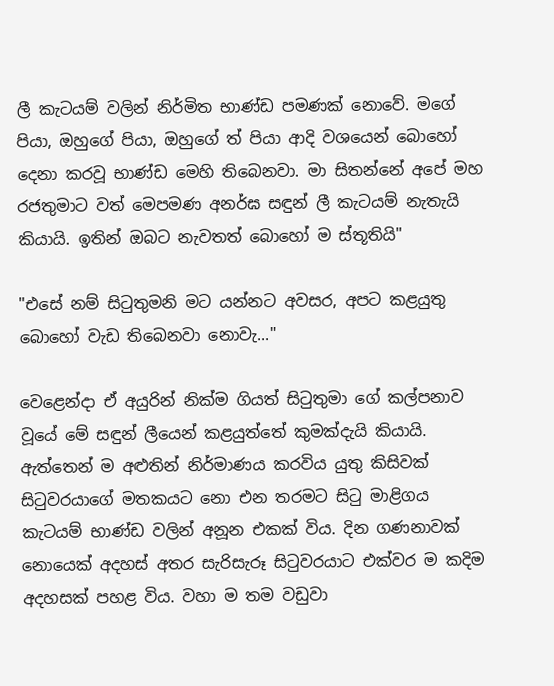ලී කැටයම් වලින් නිර්මිත භාණ්ඩ පමණක් නොවේ. මගේ පියා, ඔහුගේ පියා, ඔහුගේ ත් පියා ආදි වශයෙන් බොහෝ දෙනා කරවූ භාණ්ඩ මෙහි තිබෙනවා. මා සිතන්නේ අපේ මහ රජතුමාට වත් මෙපමණ අනර්ඝ සඳුන් ලී කැටයම් නැතැයි කියායි. ඉතින් ඔබට නැවතත් බොහෝ ම ස්තූතියි"

"එසේ නම් සිටුතුමනි මට යන්නට අවසර, අපට කළයුතු බොහෝ වැඩ තිබෙනවා නොවැ..."

වෙළෙන්දා ඒ අයුරින් නික්ම ගියත් සිටුතුමා ගේ කල්පනාව වූයේ මේ සඳුන් ලීයෙන් කළයුත්තේ කුමක්දැයි කියායි. ඇත්තෙන් ම අළුතින් නිර්මාණය කරවිය යුතු කිසිවක් සිටුවරයාගේ මතකයට නො එන තරමට සිටු මාළිගය කැටයම් භාණ්ඩ වලින් අනූන එකක් විය. දින ගණනාවක් නොයෙක් අදහස් අතර සැරිසැරූ සිටුවරයාට එක්වර ම කදිම අදහසක් පහළ විය. වහා ම තම වඩුවා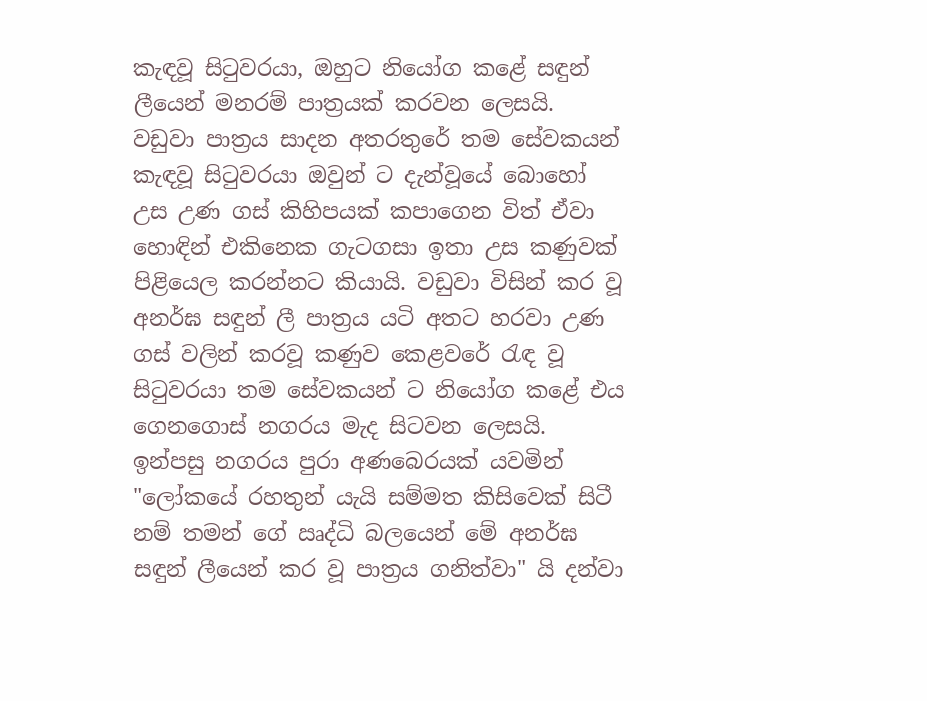කැඳවූ සිටුවරයා, ඔහුට නියෝග කළේ සඳුන් ලීයෙන් මනරම් පාත්‍රයක් කරවන ලෙසයි. වඩුවා පාත්‍රය සාදන අතරතුරේ තම සේවකයන් කැඳවූ සිටුවරයා ඔවුන් ට දැන්වූයේ බොහෝ උස උණ ගස් කිහිපයක් කපාගෙන විත් ඒවා හොඳින් එකිනෙක ගැටගසා ඉතා උස කණුවක් පිළියෙල කරන්නට කියායි. වඩුවා විසින් කර වූ අනර්ඝ සඳුන් ලී පාත්‍රය යටි අතට හරවා උණ ගස් වලින් කරවූ කණුව කෙළවරේ රැඳ වූ සිටුවරයා තම සේවකයන් ට නියෝග කළේ එය ගෙනගොස් නගරය මැද සිටවන ලෙසයි. ඉන්පසු නගරය පුරා අණබෙරයක් යවමින් "ලෝකයේ රහතුන් යැයි සම්මත කිසිවෙක් සිටී නම් තමන් ගේ ඍද්ධි බලයෙන් මේ අනර්ඝ සඳුන් ලීයෙන් කර වූ පාත්‍රය ගනිත්වා" යි දන්වා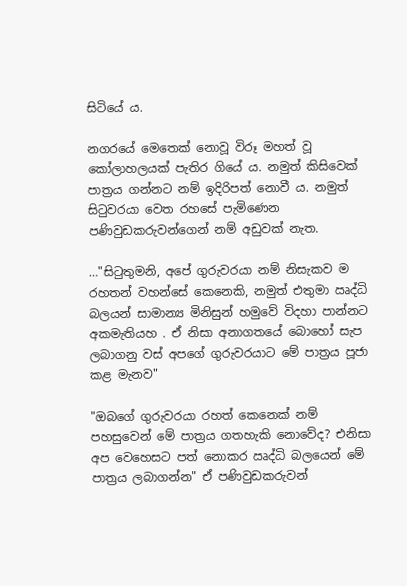සිටියේ ය.

නගරයේ මෙතෙක් නොවූ විරූ මහත් වූ කෝලාහලයක් පැතිර ගියේ ය. නමුත් කිසිවෙක් පාත්‍රය ගන්නට නම් ඉදිරිපත් නොවී ය. නමුත් සිටුවරයා වෙත රහසේ පැමිණෙන පණිවුඩකරුවන්ගෙන් නම් අඩුවක් නැත.

…"සිටුතුමනි, අපේ ගුරුවරයා නම් නිසැකව ම රහතන් වහන්සේ කෙනෙකි, නමුත් එතුමා ඍද්ධි බලයන් සාමාන්‍ය මිනිසුන් හමුවේ විදහා පාන්නට අකමැතියහ . ඒ නිසා අනාගතයේ බොහෝ සැප ලබාගනු වස් අපගේ ගුරුවරයාට මේ පාත්‍රය පූජා කළ මැනව"

"ඔබගේ ගුරුවරයා රහත් කෙනෙක් නම් පහසුවෙන් මේ පාත්‍රය ගතහැකි නොවේද? එනිසා අප වෙහෙසට පත් නොකර ඍද්ධි බලයෙන් මේ පාත්‍රය ලබාගන්න" ඒ පණිවුඩකරුවන්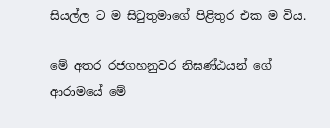සියල්ල ට ම සිටුතුමාගේ පිළිතුර එක ම විය.

මේ අතර රජගහනුවර නිඝණ්ඨයන් ගේ ආරාමයේ මේ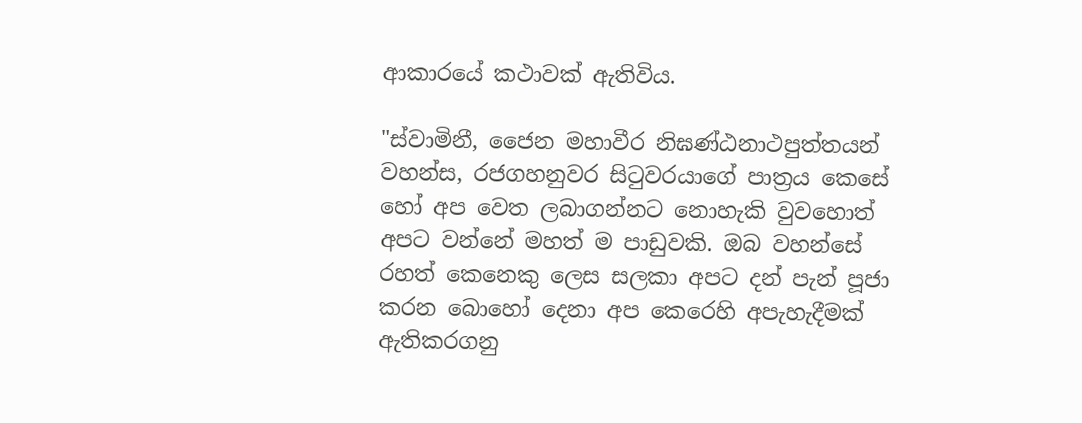ආකාරයේ කථාවක් ඇතිවිය.

"ස්වාමිනී, ජෛන මහාවීර නිඝණ්ඨනාථපුත්තයන් වහන්ස, රජගහනුවර සිටුවරයාගේ පාත්‍රය කෙසේ හෝ අප වෙත ලබාගන්නට නොහැකි වුවහොත් අපට වන්නේ මහත් ම පාඩුවකි. ඔබ වහන්සේ රහත් කෙනෙකු ලෙස සලකා අපට දන් පැන් පූජා කරන බොහෝ දෙනා අප කෙරෙහි අපැහැදීමක් ඇතිකරගනු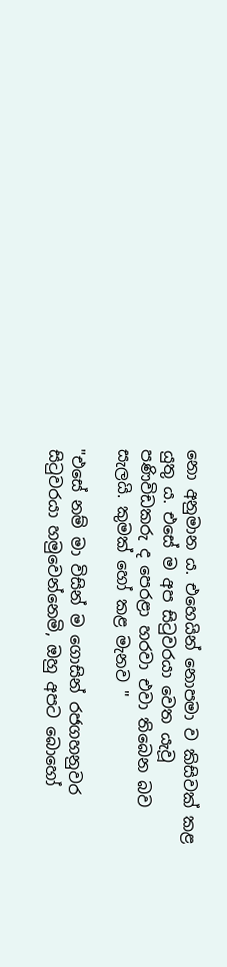නො අනුමාන ය. එහෙයින් නොපමා ව කිසිවක් කළ යුතු ය. එසේ ම අප සිටුවරයා වෙත යැවූ පණිවිඩකරු ද පෙරළා හරවා එවා තිබෙන බව සැලයි. කුමක් හෝ කළ මැනව "

"එසේ නම් මා විසින් ම ගොසින් රජගහනුවර සිටුවරයා හමුවෙන්නෙමි, ඔහු අපට බොහෝ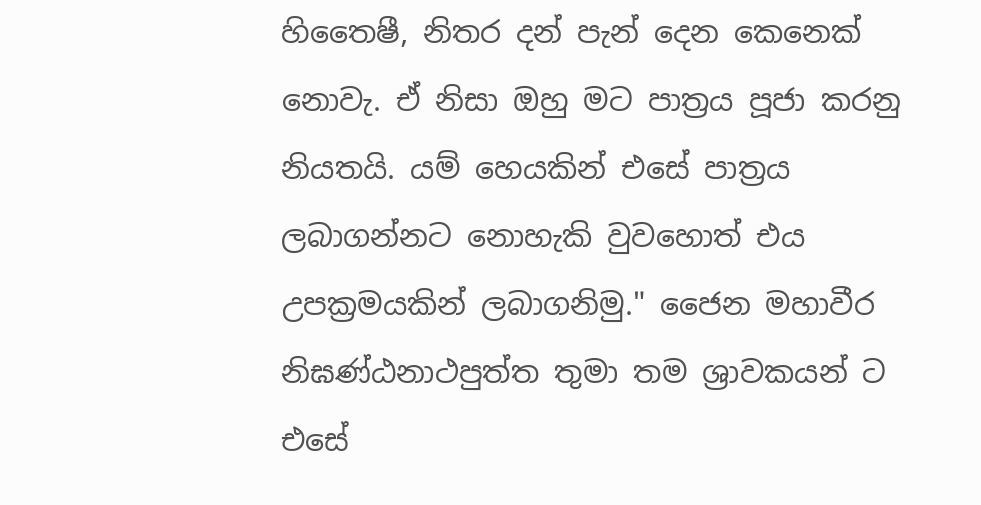හිතෛෂී, නිතර දන් පැන් දෙන කෙනෙක් නොවැ. ඒ නිසා ඔහු මට පාත්‍රය පූජා කරනු නියතයි. යම් හෙයකින් එසේ පාත්‍රය ලබාගන්නට නොහැකි වුවහොත් එය උපක්‍රමයකින් ලබාගනිමු." ජෛන මහාවීර නිඝණ්ඨනාථපුත්ත තුමා තම ශ්‍රාවකයන් ට එසේ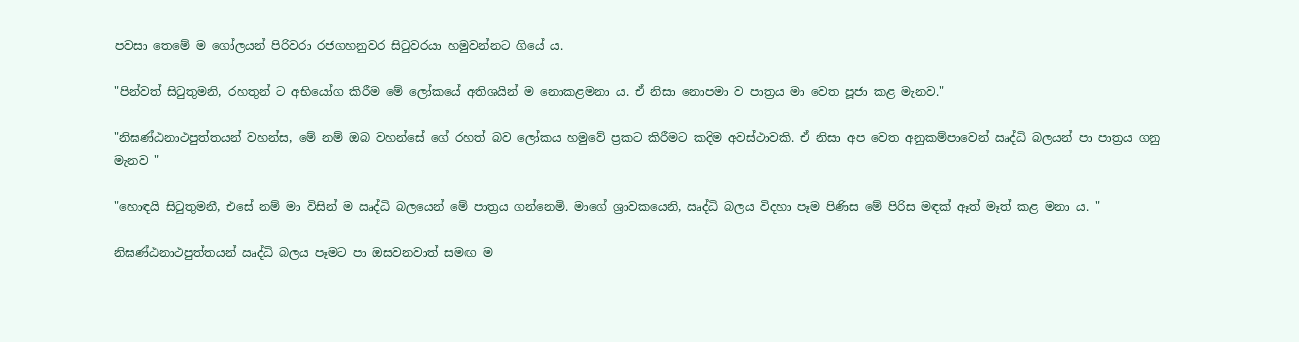පවසා තෙමේ ම ගෝලයන් පිරිවරා රජගහනුවර සිටුවරයා හමුවන්නට ගියේ ය.

"පින්වත් සිටුතුමනි, රහතුන් ට අභියෝග කිරීම මේ ලෝකයේ අතිශයින් ම නොකළමනා ය. ඒ නිසා නොපමා ව පාත්‍රය මා වෙත පූජා කළ මැනව."

"නිඝණ්ඨනාථපුත්තයන් වහන්ස, මේ නම් ඔබ වහන්සේ ගේ රහත් බව ලෝකය හමුවේ ප්‍රකට කිරීමට කදිම අවස්ථාවකි. ඒ නිසා අප වෙත අනුකම්පාවෙන් ඍද්ධි බලයන් පා පාත්‍රය ගනු මැනව "

"හොඳයි සිටුතුමනී, එසේ නම් මා විසින් ම ඍද්ධි බලයෙන් මේ පාත්‍රය ගන්නෙමි. මාගේ ශ්‍රාවකයෙනි, ඍද්ධි බලය විදහා පෑම පිණිස මේ පිරිස මඳක් ඈත් මෑත් කළ මනා ය. "

නිඝණ්ඨනාථපුත්තයන් ඍද්ධි බලය පෑමට පා ඔසවනවාත් සමඟ ම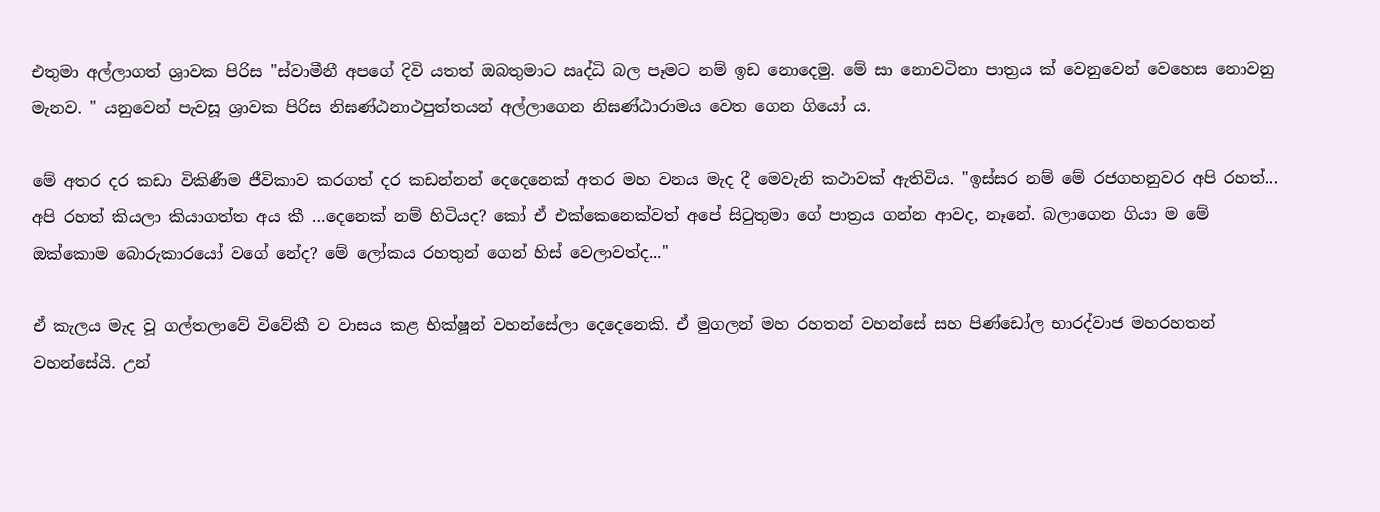එතුමා අල්ලාගත් ශ්‍රාවක පිරිස "ස්වාමීනී අපගේ දිවි යතත් ඔබතුමාට ඍද්ධි බල පෑමට නම් ඉඩ නොදෙමු. මේ සා නොවටිනා පාත්‍රය ක් වෙනුවෙන් වෙහෙස නොවනු මැනව. " යනුවෙන් පැවසූ ශ්‍රාවක පිරිස නිඝණ්ඨනාථපුත්තයන් අල්ලාගෙන නිඝණ්ඨාරාමය වෙත ගෙන ගියෝ ය.

මේ අතර දර කඩා විකිණීම ජීවිකාව කරගත් දර කඩන්නන් දෙදෙනෙක් අතර මහ වනය මැද දී මෙවැනි කථාවක් ඇතිවිය. "ඉස්සර නම් මේ රජගහනුවර අපි රහත්... අපි රහත් කියලා කියාගත්ත අය කී …දෙනෙක් නම් හිටියද? කෝ ඒ එක්කෙනෙක්වත් අපේ සිටුතුමා ගේ පාත්‍රය ගන්න ආවද, නෑනේ. බලාගෙන ගියා ම මේ ඔක්කොම බොරුකාරයෝ වගේ නේද? මේ ලෝකය රහතුන් ගෙන් හිස් වෙලාවත්ද..."

ඒ කැලය මැද වූ ගල්තලාවේ විවේකී ව වාසය කළ භික්ෂූන් වහන්සේලා දෙදෙනෙකි. ඒ මුගලන් මහ රහතන් වහන්සේ සහ පිණ්ඩෝල භාරද්වාජ මහරහතන් වහන්සේයි. උන්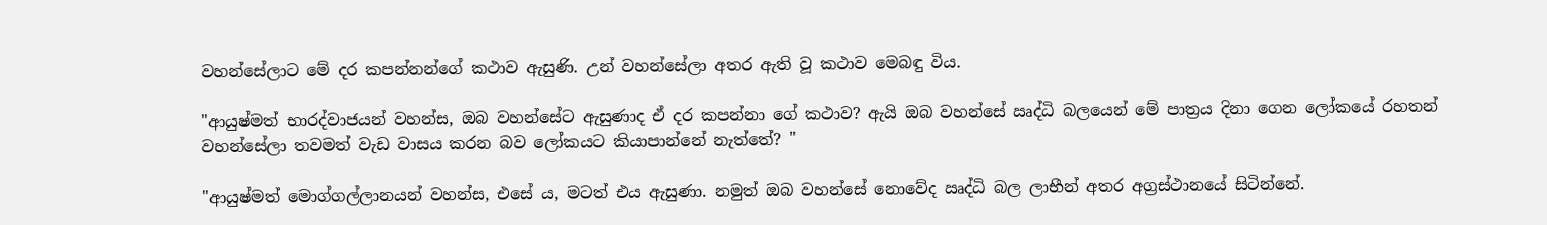වහන්සේලාට මේ දර කපන්නන්ගේ කථාව ඇසුණි. උන් වහන්සේලා අතර ඇති වූ කථාව මෙබඳු විය.

"ආයුෂ්මත් භාරද්වාජයන් වහන්ස, ඔබ වහන්සේට ඇසුණාද ඒ දර කපන්නා ගේ කථාව? ඇයි ඔබ වහන්සේ ඍද්ධි බලයෙන් මේ පාත්‍රය දිනා ගෙන ලෝකයේ රහතන් වහන්සේලා තවමත් වැඩ වාසය කරන බව ලෝකයට කියාපාන්නේ නැත්තේ? "

"ආයුෂ්මත් මොග්ගල්ලානයන් වහන්ස, එසේ ය, මටත් එය ඇසුණා. නමුත් ඔබ වහන්සේ නොවේද ඍද්ධි බල ලාභීන් අතර අග්‍රස්ථානයේ සිටින්නේ.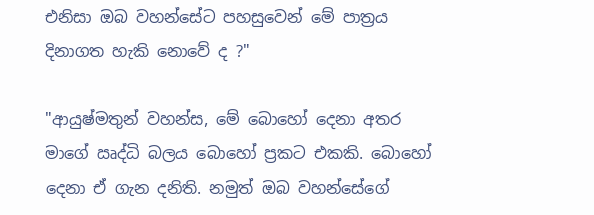එනිසා ඔබ වහන්සේට පහසුවෙන් මේ පාත්‍රය දිනාගත හැකි නොවේ ද ?"

"ආයුෂ්මතුන් වහන්ස, මේ බොහෝ දෙනා අතර මාගේ ඍද්ධි බලය බොහෝ ප්‍රකට එකකි. බොහෝ දෙනා ඒ ගැන දනිති. නමුත් ඔබ වහන්සේගේ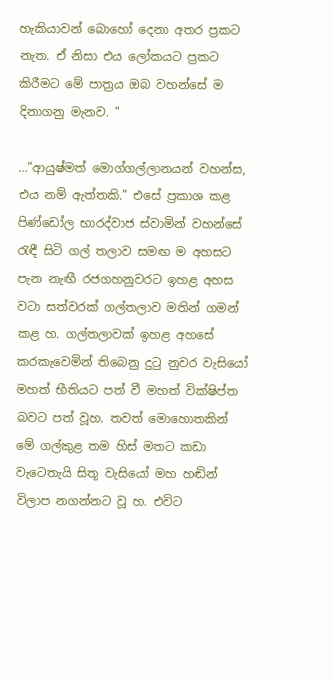හැකියාවන් බොහෝ දෙනා අතර ප්‍රකට නැත. ඒ නිසා එය ලෝකයට ප්‍රකට කිරීමට මේ පාත්‍රය ඔබ වහන්සේ ම දිනාගනු මැනව. "

…"ආයුෂ්මත් මොග්ගල්ලානයන් වහන්ස, එය නම් ඇත්තකි." එසේ ප්‍රකාශ කළ පිණ්ඩෝල භාරද්වාජ ස්වාමින් වහන්සේ රැඳී සිටි ගල් තලාව සමඟ ම අහසට පැන නැඟී රජගහනුවරට ඉහළ අහස වටා සත්වරක් ගල්තලාව මතින් ගමන් කළ හ. ගල්තලාවක් ඉහළ අහසේ කරකැවෙමින් තිබෙනු දුටු නුවර වැසියෝ මහත් භීතියට පත් වී මහත් වික්ෂිප්ත බවට පත් වූහ. තවත් මොහොතකින් මේ ගල්කුළ තම හිස් මතට කඩා වැටෙතැයි සිතූ වැසියෝ මහ හඬින් විලාප නගන්නට වූ හ. එවිට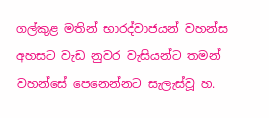ගල්කුළ මතින් භාරද්වාජයන් වහන්ස අහසට වැඩ නුවර වැසියන්ට තමන් වහන්සේ පෙනෙන්නට සැලැස්වූ හ.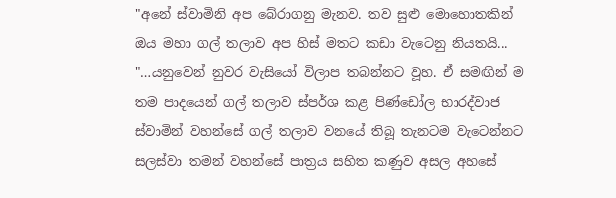"අනේ ස්වාමිනි අප බේරාගනු මැනව. තව සුළු මොහොතකින් ඔය මහා ගල් තලාව අප හිස් මතට කඩා වැටෙනු නියතයි... "…යනුවෙන් නුවර වැසියෝ විලාප තබන්නට වූහ. ඒ සමඟින් ම තම පාදයෙන් ගල් තලාව ස්පර්ශ කළ පිණ්ඩෝල භාරද්වාජ ස්වාමින් වහන්සේ ගල් තලාව වනයේ තිබූ තැනටම වැටෙන්නට සලස්වා තමන් වහන්සේ පාත්‍රය සහිත කණුව අසල අහසේ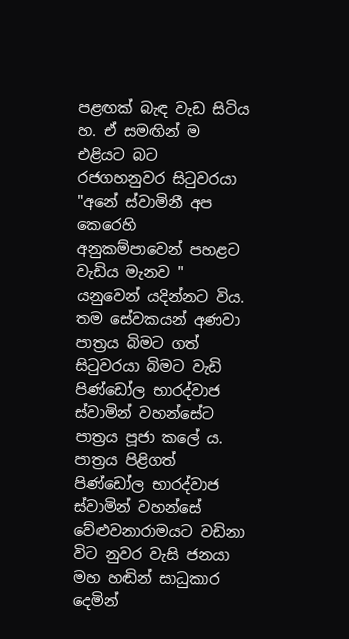පළඟක් බැඳ වැඩ සිටිය හ. ඒ සමඟින් ම එළියට බට රජගහනුවර සිටුවරයා "අනේ ස්වාමිනී අප කෙරෙහි අනුකම්පාවෙන් පහළට වැඩිය මැනව " යනුවෙන් යදින්නට විය. තම සේවකයන් අණවා පාත්‍රය බිමට ගත් සිටුවරයා බිමට වැඩි පිණ්ඩෝල භාරද්වාජ ස්වාමින් වහන්සේට පාත්‍රය පූජා කලේ ය. පාත්‍රය පිළිගත් පිණ්ඩෝල භාරද්වාජ ස්වාමින් වහන්සේ වේළුවනාරාමයට වඩිනා විට නුවර වැසි ජනයා මහ හඬින් සාධුකාර දෙමින්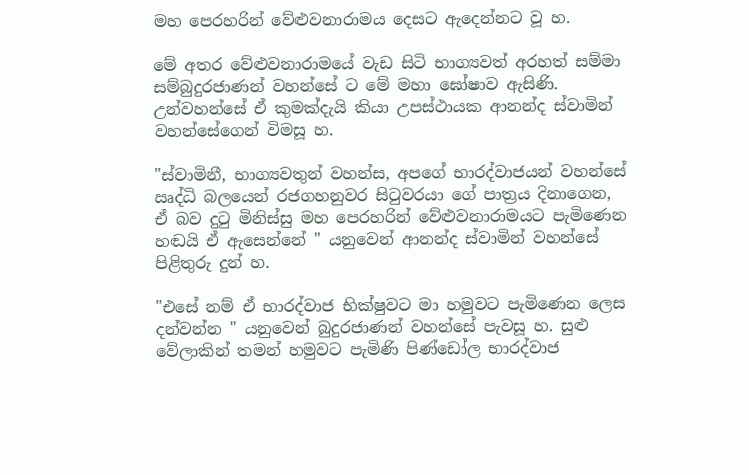මහ පෙරහරින් වේළුවනාරාමය දෙසට ඇදෙන්නට වූ හ.

මේ අතර වේළුවනාරාමයේ වැඩ සිටි භාග්‍යවත් අරහත් සම්මා සම්බුදුරජාණන් වහන්සේ ට මේ මහා ඝෝෂාව ඇසිණි. උන්වහන්සේ ඒ කුමක්දැයි කියා උපස්ථායක ආනන්ද ස්වාමින් වහන්සේගෙන් විමසූ හ.

"ස්වාමිනී, භාග්‍යවතුන් වහන්ස, අපගේ භාරද්වාජයන් වහන්සේ ඍද්ධි බලයෙන් රජගහනුවර සිටුවරයා ගේ පාත්‍රය දිනාගෙන, ඒ බව දුටු මිනිස්සු මහ පෙරහරින් වේළුවනාරාමයට පැමිණෙන හඬයි ඒ ඇසෙන්නේ " යනුවෙන් ආනන්ද ස්වාමින් වහන්සේ පිළිතුරු දුන් හ.

"එසේ නම් ඒ භාරද්වාජ භික්ෂුවට මා හමුවට පැමිණෙන ලෙස දන්වන්න " යනුවෙන් බුදුරජාණන් වහන්සේ පැවසූ හ. සුළු වේලාකින් තමන් හමුවට පැමිණි පිණ්ඩෝල භාරද්වාජ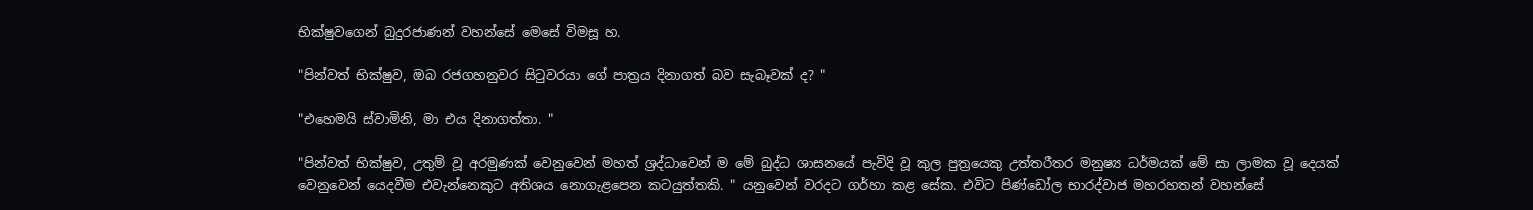භික්ෂුවගෙන් බුදුරජාණන් වහන්සේ මෙසේ විමසූ හ.

"පින්වත් භික්ෂුව, ඔබ රජගහනුවර සිටුවරයා ගේ පාත්‍රය දිනාගත් බව සැබෑවක් ද? "

"එහෙමයි ස්වාමිනි, මා එය දිනාගත්තා. "

"පින්වත් භික්ෂුව, උතුම් වූ අරමුණක් වෙනුවෙන් මහත් ශ්‍රද්ධාවෙන් ම මේ බුද්ධ ශාසනයේ පැවිදි වූ කුල පුත්‍රයෙකු උත්තරීතර මනුෂ්‍ය ධර්මයක් මේ සා ලාමක වූ දෙයක් වෙනුවෙන් යෙදවීම එවැන්නෙකුට අතිශය නොගැළපෙන කටයුත්තකි. " යනුවෙන් වරදට ගර්හා කළ සේක. එවිට පිණ්ඩෝල භාරද්වාජ මහරහතන් වහන්සේ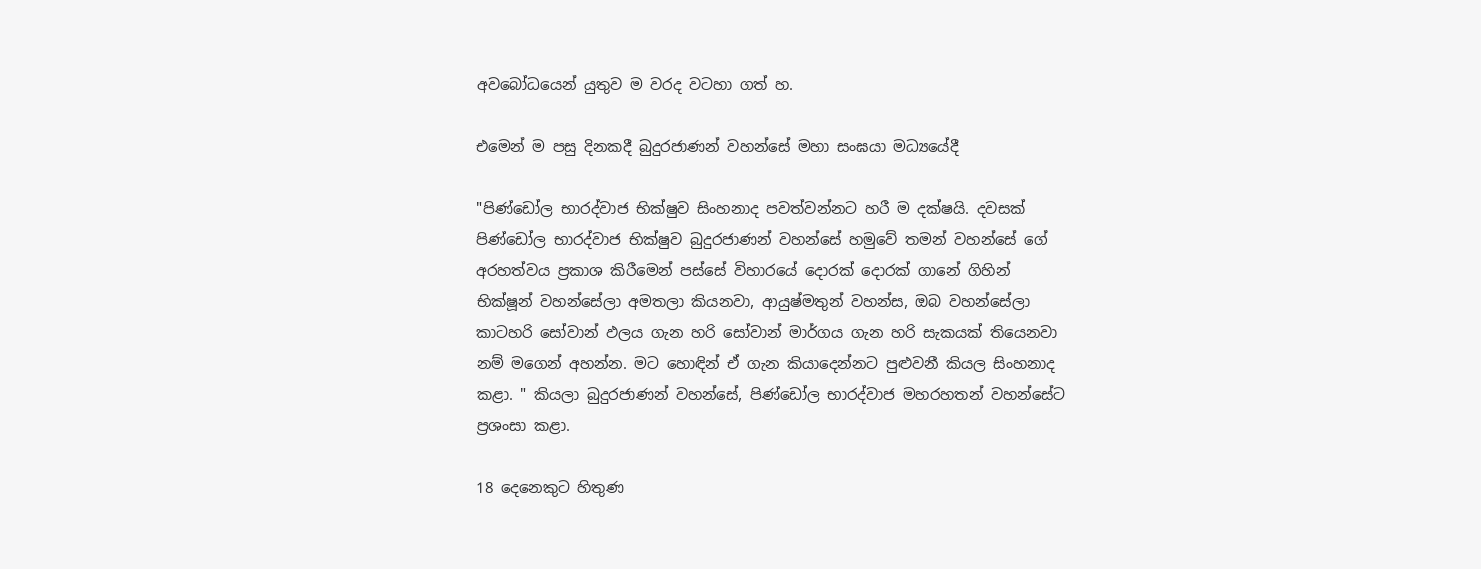අවබෝධයෙන් යුතුව ම වරද වටහා ගත් හ.

එමෙන් ම පසු දිනකදී බුදුරජාණන් වහන්සේ මහා සංඝයා මධ්‍යයේදී

"පිණ්ඩෝල භාරද්වාජ භික්ෂුව සිංහනාද පවත්වන්නට හරී ම දක්ෂයි. දවසක් පිණ්ඩෝල භාරද්වාජ භික්ෂුව බුදුරජාණන් වහන්සේ හමුවේ තමන් වහන්සේ ගේ අරහත්වය ප්‍රකාශ කිරීමෙන් පස්සේ විහාරයේ දොරක් දොරක් ගානේ ගිහින් භික්ෂූන් වහන්සේලා අමතලා කියනවා, ආයුෂ්මතුන් වහන්ස, ඔබ වහන්සේලා කාටහරි සෝවාන් ඵලය ගැන හරි සෝවාන් මාර්ගය ගැන හරි සැකයක් තියෙනවා නම් මගෙන් අහන්න. මට හොඳින් ඒ ගැන කියාදෙන්නට පුළුවනී කියල සිංහනාද කළා. " කියලා බුදුරජාණන් වහන්සේ, පිණ්ඩෝල භාරද්වාජ මහරහතන් වහන්සේට ප්‍රශංසා කළා.

18 දෙනෙකුට හිතුණ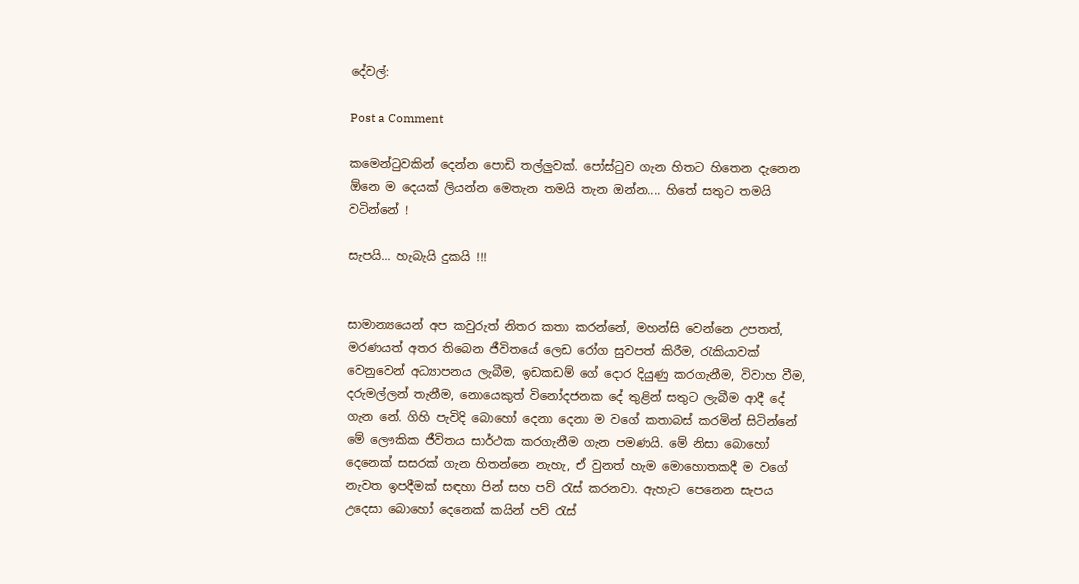දේවල්:

Post a Comment

කමෙන්ටුවකින් දෙන්න පොඩි තල්ලුවක්. පෝස්ටුව ගැන හිතට හිතෙන දැනෙන ඕනෙ ම දෙයක් ලියන්න මෙතැන තමයි තැන ඔන්න.... හිතේ සතුට තමයි වටින්නේ !

සැපයි... හැබැයි දුකයි !!!


සාමාන්‍යයෙන් අප කවුරුත් නිතර කතා කරන්නේ, මහන්සි වෙන්නෙ උපතත්, මරණයත් අතර තිබෙන ජීවිතයේ ලෙඩ රෝග සුවපත් කිරීම, රැකියාවක් වෙනුවෙන් අධ්‍යාපනය ලැබීම, ඉඩකඩම් ගේ දොර දියුණු කරගැනීම, විවාහ වීම, දරුමල්ලන් තැනීම, නොයෙකුත් විනෝදජනක දේ තුළින් සතුට ලැබීම ආදී දේ ගැන නේ. ගිහි පැවිදි බොහෝ දෙනා දෙනා ම වගේ කතාබස් කරමින් සිටින්නේ මේ ලෞකික ජීවිතය සාර්ථක කරගැනීම ගැන පමණයි. මේ නිසා බොහෝ දෙනෙක් සසරක් ගැන හිතන්නෙ නැහැ, ඒ වුනත් හැම මොහොතකදී ම වගේ නැවත ඉපදීමක් සඳහා පින් සහ පව් රැස් කරනවා. ඇහැට පෙනෙන සැපය උදෙසා බොහෝ දෙනෙක් කයින් පව් රැස්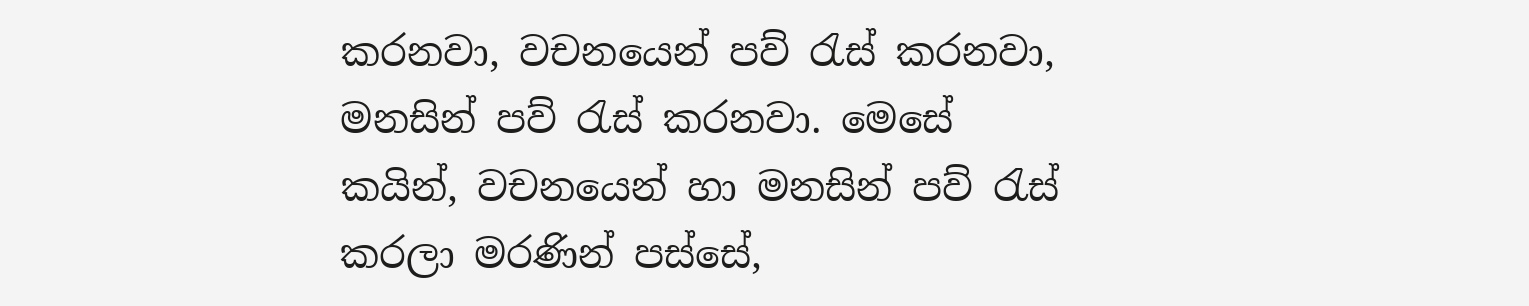කරනවා, වචනයෙන් පව් රැස් කරනවා, මනසින් පව් රැස් කරනවා. මෙසේ කයින්, වචනයෙන් හා මනසින් පව් රැස් කරලා මරණින් පස්සේ,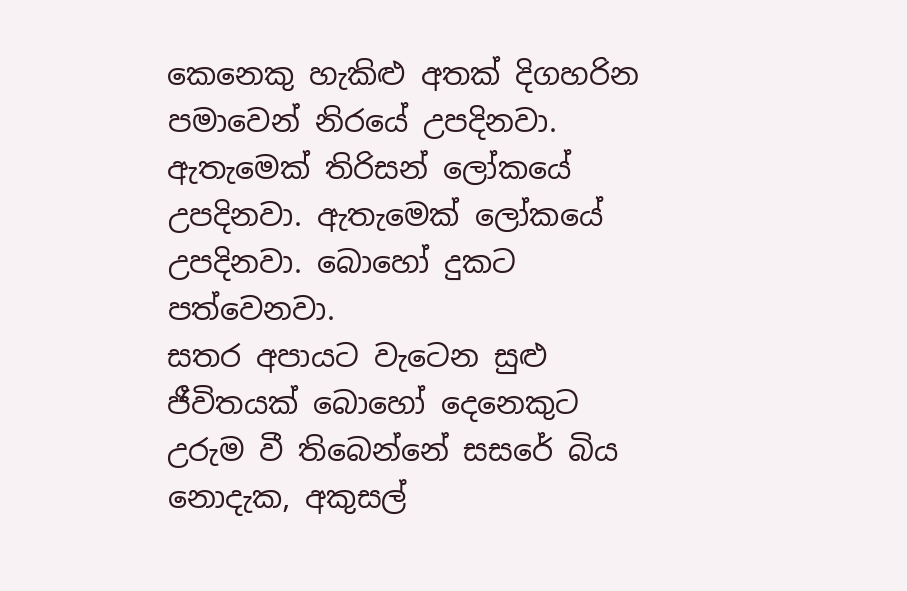කෙනෙකු හැකිළු අතක් දිගහරින පමාවෙන් නිරයේ උපදිනවා. ඇතැමෙක් තිරිසන් ලෝකයේ උපදිනවා. ඇතැමෙක් ලෝකයේ උපදිනවා. බොහෝ දුකට පත්වෙනවා.
සතර අපායට වැටෙන සුළු ජීවිතයක් බොහෝ දෙනෙකුට උරුම වී තිබෙන්නේ සසරේ බිය නොදැක, අකුසල්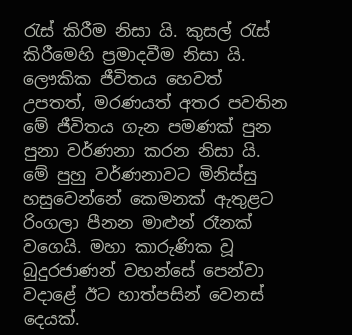රැස් කිරීම නිසා යි. කුසල් රැස් කිරීමෙහි ප්‍රමාදවීම නිසා යි. ලෞකික ජීවිතය හෙවත් උපතත්, මරණයත් අතර පවතින මේ ජීවිතය ගැන පමණක් පුන පුනා වර්ණනා කරන නිසා යි. මේ පුහු වර්ණනාවට මිනිස්සු හසුවෙන්නේ කෙමනක් ඇතුළට රිංගලා පීනන මාළුන් රෑනක් වගෙයි. මහා කාරුණික වූ බුදුරජාණන් වහන්සේ පෙන්වා වදාළේ ඊට හාත්පසින් වෙනස් දෙයක්.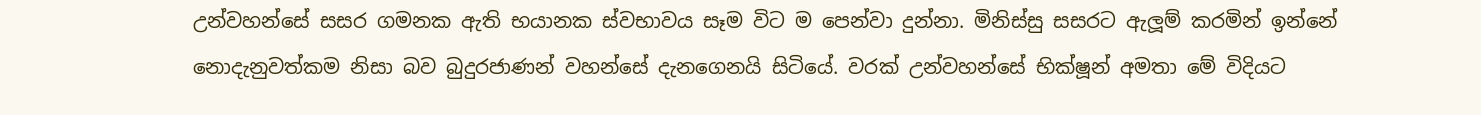උන්වහන්සේ සසර ගමනක ඇති භයානක ස්වභාවය සෑම විට ම පෙන්වා දුන්නා. මිනිස්සු සසරට ඇලූම් කරමින් ඉන්නේ නොදැනුවත්කම නිසා බව බුදුරජාණන් වහන්සේ දැනගෙනයි සිටියේ. වරක් උන්වහන්සේ භික්ෂූන් අමතා මේ විදියට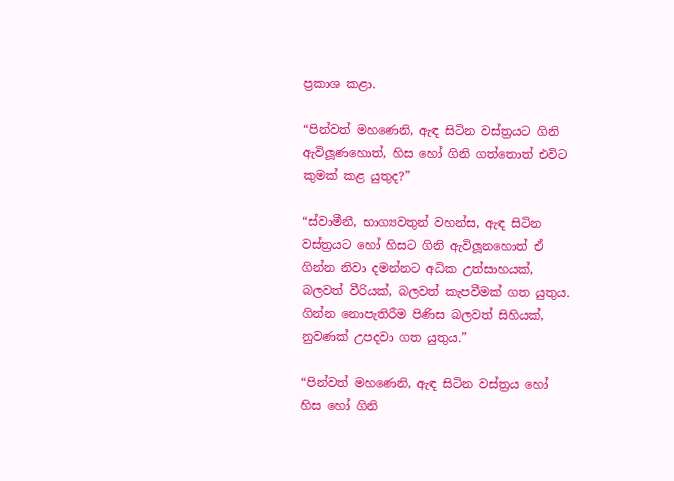ප්‍රකාශ කළා.

“පින්වත් මහණෙනි, ඇඳ සිටින වස්ත්‍රයට ගිනි ඇවිලූණහොත්, හිස හෝ ගිනි ගත්තොත් එවිට කුමක් කළ යුතුද?”

“ස්වාමීනී, භාග්‍යවතුන් වහන්ස, ඇඳ සිටින වස්ත්‍රයට හෝ හිසට ගිනි ඇවිලූනහොත් ඒ ගින්න නිවා දමන්නට අධික උත්සාහයක්, බලවත් වීරියක්, බලවත් කැපවීමක් ගත යුතුය. ගින්න නොපැතිරීම පිණිස බලවත් සිහියක්, නුවණක් උපදවා ගත යුතුය.”

“පින්වත් මහණෙනි, ඇඳ සිටින වස්ත්‍රය හෝ හිස හෝ ගිනි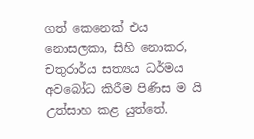ගත් කෙනෙක් එය නොසලකා, සිහි නොකර, චතුරාර්ය සත්‍යය ධර්මය අවබෝධ කිරීම පිණිස ම යි උත්සාහ කළ යුත්තේ.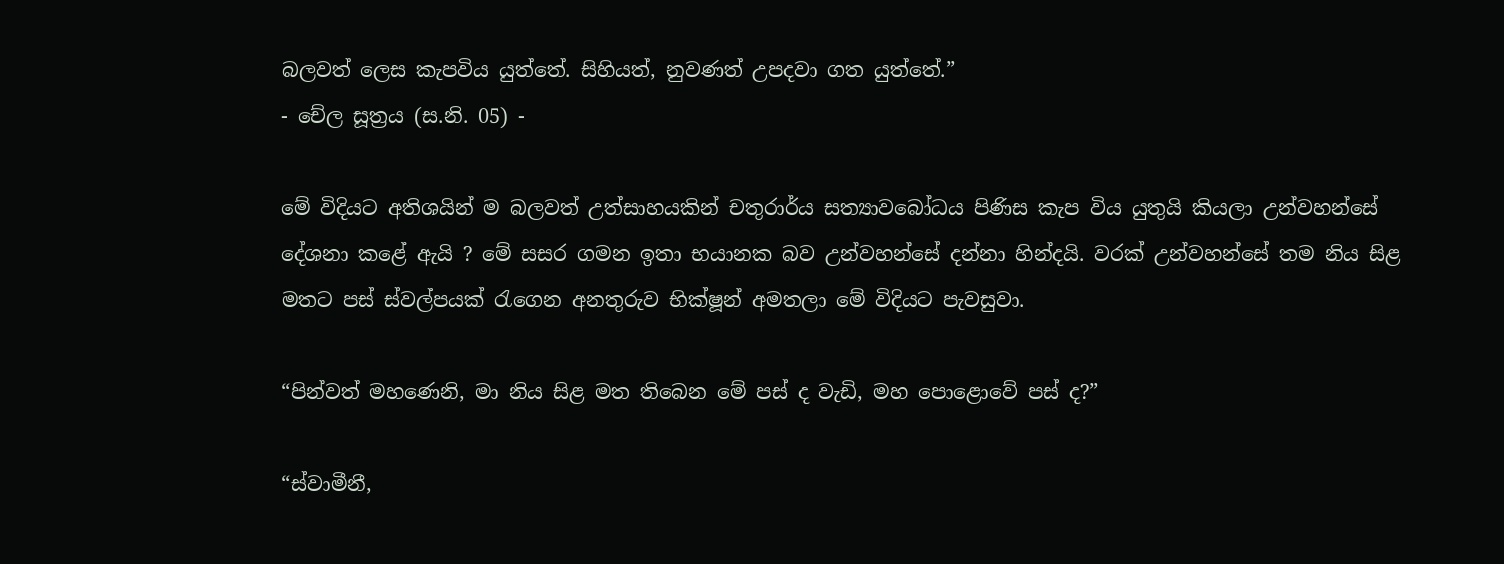බලවත් ලෙස කැපවිය යුත්තේ. සිහියත්, නුවණත් උපදවා ගත යුත්තේ.”
- චේල සූත්‍රය (ස.නි. 05) -

මේ විදියට අතිශයින් ම බලවත් උත්සාහයකින් චතුරාර්ය සත්‍යාවබෝධය පිණිස කැප විය යුතුයි කියලා උන්වහන්සේ දේශනා කළේ ඇයි ? මේ සසර ගමන ඉතා භයානක බව උන්වහන්සේ දන්නා හින්දයි. වරක් උන්වහන්සේ තම නිය සිළ මතට පස් ස්වල්පයක් රැගෙන අනතුරුව භික්ෂූන් අමතලා මේ විදියට පැවසුවා.

“පින්වත් මහණෙනි, මා නිය සිළ මත තිබෙන මේ පස් ද වැඩි, මහ පොළොවේ පස් ද?”

“ස්වාමීනී,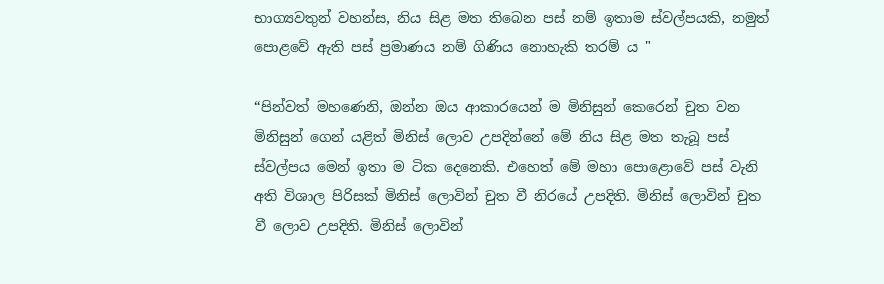භාග්‍යවතුන් වහන්ස, නිය සිළ මත තිබෙන පස් නම් ඉතාම ස්වල්පයකි, නමුත් පොළවේ ඇති පස් ප්‍රමාණය නම් ගිණිය නොහැකි තරම් ය "

“පින්වත් මහණෙනි, ඔන්න ඔය ආකාරයෙන් ම මිනිසුන් කෙරෙන් චුත වන මිනිසුන් ගෙන් යළිත් මිනිස් ලොව උපදින්නේ මේ නිය සිළ මත තැබූ පස් ස්වල්පය මෙන් ඉතා ම ටික දෙනෙකි. එහෙත් මේ මහා පොළොවේ පස් වැනි අති විශාල පිරිසක් මිනිස් ලොවින් චුත වී නිරයේ උපදිති. මිනිස් ලොවින් චුත වී ලොව උපදිති. මිනිස් ලොවින්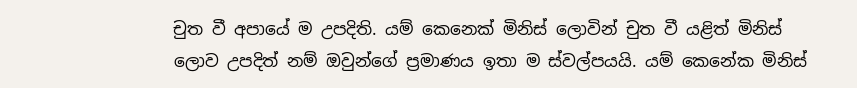චුත වී අපායේ ම උපදිති. යම් කෙනෙක් මිනිස් ලොවින් චුත වී යළිත් මිනිස් ලොව උපදිත් නම් ඔවුන්ගේ ප්‍රමාණය ඉතා ම ස්වල්පයයි. යම් කෙනේක මිනිස්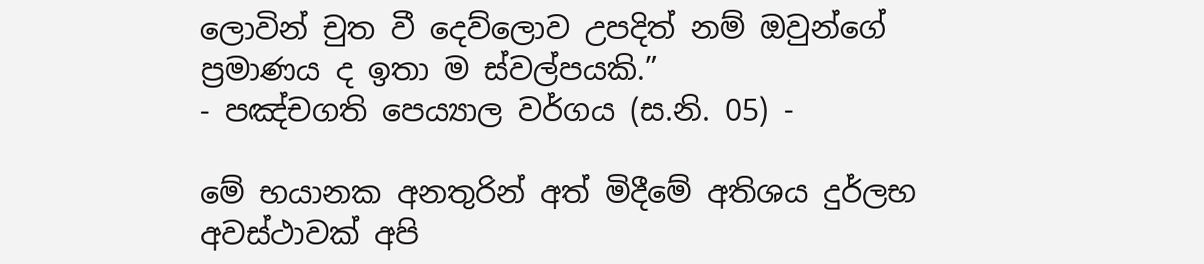ලොවින් චුත වී දෙව්ලොව උපදිත් නම් ඔවුන්ගේ ප්‍රමාණය ද ඉතා ම ස්වල්පයකි.”
- පඤ්චගති පෙය්‍යාල වර්ගය (ස.නි. 05) -

මේ භයානක අනතුරින් අත් මිදීමේ අතිශය දුර්ලභ අවස්ථාවක් අපි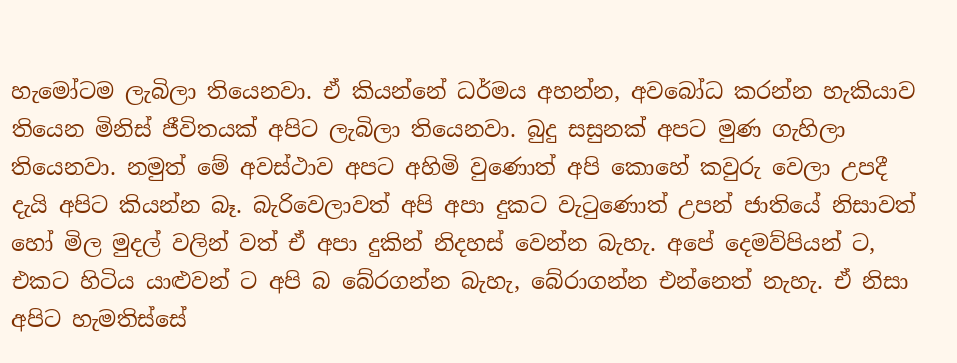හැමෝටම ලැබිලා තියෙනවා. ඒ කියන්නේ ධර්මය අහන්න, අවබෝධ කරන්න හැකියාව තියෙන මිනිස් ජීවිතයක් අපිට ලැබිලා තියෙනවා. බුදු සසුනක් අපට මුණ ගැහිලා තියෙනවා. නමුත් මේ අවස්ථාව අපට අහිමි වුණොත් අපි කොහේ කවුරු වෙලා උපදී දැයි අපිට කියන්න බෑ. බැරිවෙලාවත් අපි අපා දුකට වැටුණොත් උපන් ජාතියේ නිසාවත් හෝ මිල මුදල් වලින් වත් ඒ අපා දුකින් නිදහස් වෙන්න බැහැ. අපේ දෙමව්පියන් ට, එකට හිටිය යාළුවන් ට අපි බ බේරගන්න බැහැ, බේරාගන්න එන්නෙත් නැහැ. ඒ නිසා අපිට හැමතිස්සේ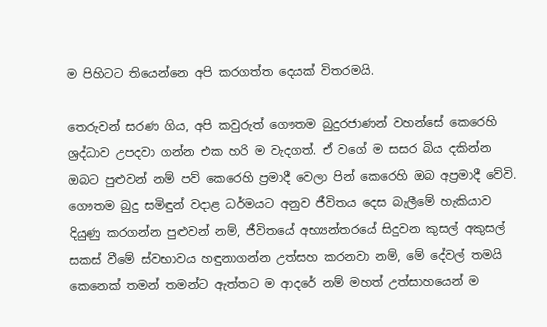ම පිහිටට තියෙන්නෙ අපි කරගත්ත දෙයක් විතරමයි.

තෙරුවන් සරණ ගිය, අපි කවුරුත් ගෞතම බුදුරජාණන් වහන්සේ කෙරෙහි ශ්‍රද්ධාව උපදවා ගන්න එක හරි ම වැදගත්. ඒ වගේ ම සසර බිය දකින්න ඔබට පුළුවන් නම් පව් කෙරෙහි ප්‍රමාදී වෙලා පින් කෙරෙහි ඔබ අප්‍රමාදී වේවි. ගෞතම බුදු සමිඳුන් වදාළ ධර්මයට අනුව ජීවිතය දෙස බැලීමේ හැකියාව දියුණු කරගන්න පුළුවන් නම්, ජීවිතයේ අභ්‍යන්තරයේ සිදුවන කුසල් අකුසල් සකස් වීමේ ස්වභාවය හඳුනාගන්න උත්සහ කරනවා නම්, මේ දේවල් තමයි කෙනෙක් තමන් තමන්ට ඇත්තට ම ආදරේ නම් මහත් උත්සාහයෙන් ම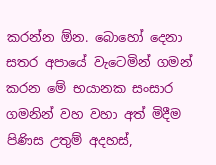කරන්න ඕන. බොහෝ දෙනා සතර අපායේ වැටෙමින් ගමන් කරන මේ භයානක සංසාර ගමනින් වහ වහා අත් මිදීම පිණිස උතුම් අදහස්,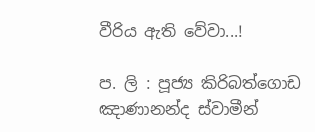වීරිය ඇති වේවා...!

ප. ලි : පූජ්‍ය කිරිබත්ගොඩ ඤාණානන්ද ස්වාමීන්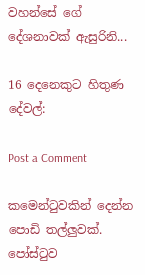වහන්සේ ගේ දේශනාවක් ඇසුරිනි...

16 දෙනෙකුට හිතුණ දේවල්:

Post a Comment

කමෙන්ටුවකින් දෙන්න පොඩි තල්ලුවක්. පෝස්ටුව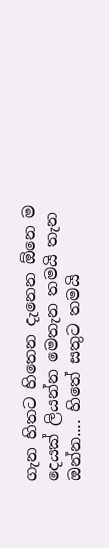ගැන හිතට හිතෙන දැනෙන ඕනෙ ම දෙයක් ලියන්න මෙතැන තමයි තැන ඔන්න.... හිතේ සතුට තමයි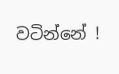වටින්නේ !